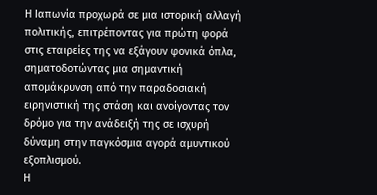Η Ιαπωνία προχωρά σε μια ιστορική αλλαγή πολιτικής, επιτρέποντας για πρώτη φορά στις εταιρείες της να εξάγουν φονικά όπλα, σηματοδοτώντας μια σημαντική απομάκρυνση από την παραδοσιακή ειρηνιστική της στάση και ανοίγοντας τον δρόμο για την ανάδειξή της σε ισχυρή δύναμη στην παγκόσμια αγορά αμυντικού εξοπλισμού.
Η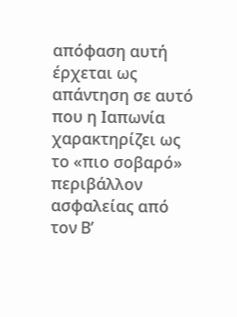απόφαση αυτή έρχεται ως απάντηση σε αυτό που η Ιαπωνία χαρακτηρίζει ως το «πιο σοβαρό» περιβάλλον ασφαλείας από τον Β’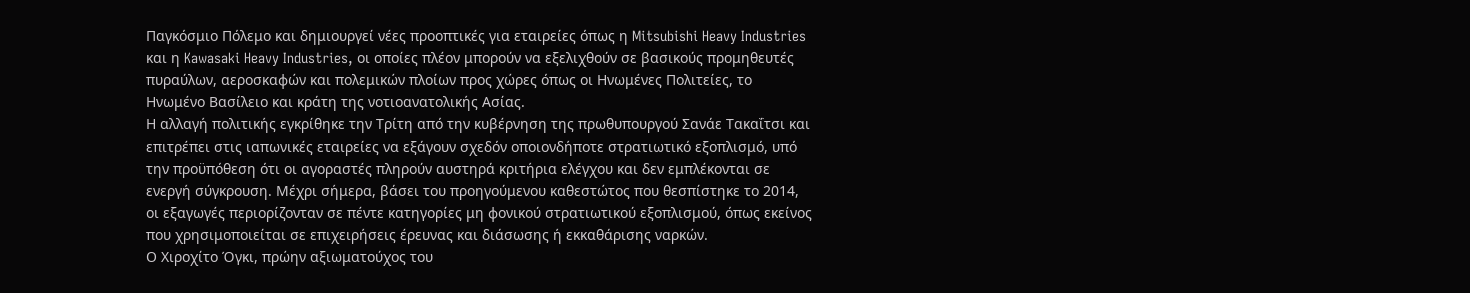Παγκόσμιο Πόλεμο και δημιουργεί νέες προοπτικές για εταιρείες όπως η Mitsubishi Heavy Industries και η Kawasaki Heavy Industries, οι οποίες πλέον μπορούν να εξελιχθούν σε βασικούς προμηθευτές πυραύλων, αεροσκαφών και πολεμικών πλοίων προς χώρες όπως οι Ηνωμένες Πολιτείες, το Ηνωμένο Βασίλειο και κράτη της νοτιοανατολικής Ασίας.
Η αλλαγή πολιτικής εγκρίθηκε την Τρίτη από την κυβέρνηση της πρωθυπουργού Σανάε Τακαΐτσι και επιτρέπει στις ιαπωνικές εταιρείες να εξάγουν σχεδόν οποιονδήποτε στρατιωτικό εξοπλισμό, υπό την προϋπόθεση ότι οι αγοραστές πληρούν αυστηρά κριτήρια ελέγχου και δεν εμπλέκονται σε ενεργή σύγκρουση. Μέχρι σήμερα, βάσει του προηγούμενου καθεστώτος που θεσπίστηκε το 2014, οι εξαγωγές περιορίζονταν σε πέντε κατηγορίες μη φονικού στρατιωτικού εξοπλισμού, όπως εκείνος που χρησιμοποιείται σε επιχειρήσεις έρευνας και διάσωσης ή εκκαθάρισης ναρκών.
Ο Χιροχίτο Όγκι, πρώην αξιωματούχος του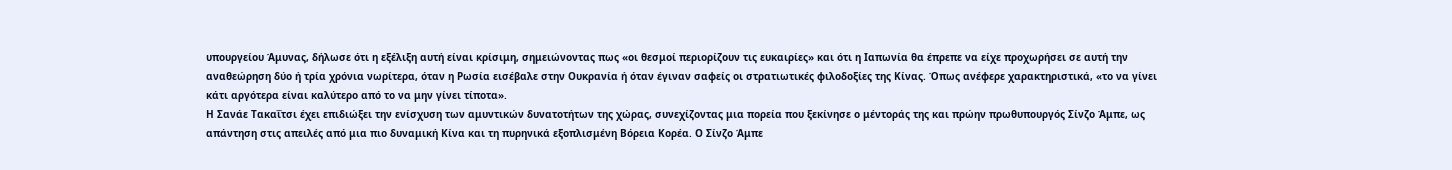υπουργείου Άμυνας, δήλωσε ότι η εξέλιξη αυτή είναι κρίσιμη, σημειώνοντας πως «οι θεσμοί περιορίζουν τις ευκαιρίες» και ότι η Ιαπωνία θα έπρεπε να είχε προχωρήσει σε αυτή την αναθεώρηση δύο ή τρία χρόνια νωρίτερα, όταν η Ρωσία εισέβαλε στην Ουκρανία ή όταν έγιναν σαφείς οι στρατιωτικές φιλοδοξίες της Κίνας. Όπως ανέφερε χαρακτηριστικά, «το να γίνει κάτι αργότερα είναι καλύτερο από το να μην γίνει τίποτα».
Η Σανάε Τακαΐτσι έχει επιδιώξει την ενίσχυση των αμυντικών δυνατοτήτων της χώρας, συνεχίζοντας μια πορεία που ξεκίνησε ο μέντοράς της και πρώην πρωθυπουργός Σίνζο Άμπε, ως απάντηση στις απειλές από μια πιο δυναμική Κίνα και τη πυρηνικά εξοπλισμένη Βόρεια Κορέα. Ο Σίνζο Άμπε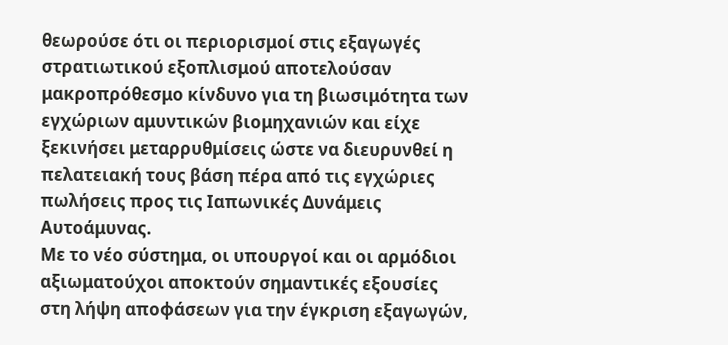θεωρούσε ότι οι περιορισμοί στις εξαγωγές στρατιωτικού εξοπλισμού αποτελούσαν μακροπρόθεσμο κίνδυνο για τη βιωσιμότητα των εγχώριων αμυντικών βιομηχανιών και είχε ξεκινήσει μεταρρυθμίσεις ώστε να διευρυνθεί η πελατειακή τους βάση πέρα από τις εγχώριες πωλήσεις προς τις Ιαπωνικές Δυνάμεις Αυτοάμυνας.
Με το νέο σύστημα, οι υπουργοί και οι αρμόδιοι αξιωματούχοι αποκτούν σημαντικές εξουσίες στη λήψη αποφάσεων για την έγκριση εξαγωγών,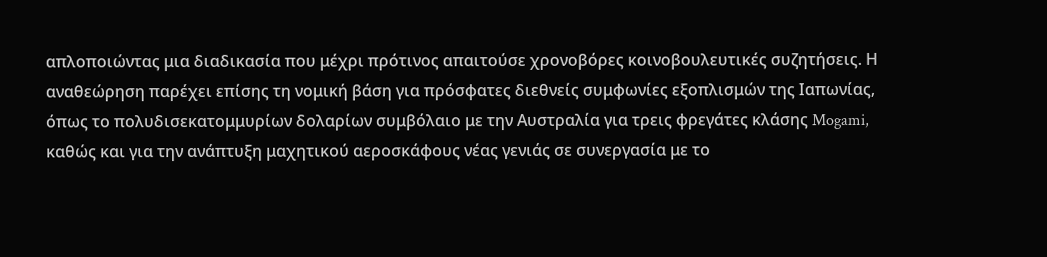απλοποιώντας μια διαδικασία που μέχρι πρότινος απαιτούσε χρονοβόρες κοινοβουλευτικές συζητήσεις. Η αναθεώρηση παρέχει επίσης τη νομική βάση για πρόσφατες διεθνείς συμφωνίες εξοπλισμών της Ιαπωνίας, όπως το πολυδισεκατομμυρίων δολαρίων συμβόλαιο με την Αυστραλία για τρεις φρεγάτες κλάσης Mogami, καθώς και για την ανάπτυξη μαχητικού αεροσκάφους νέας γενιάς σε συνεργασία με το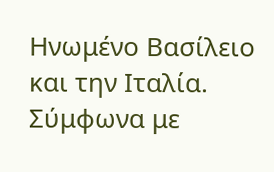Ηνωμένο Βασίλειο και την Ιταλία.
Σύμφωνα με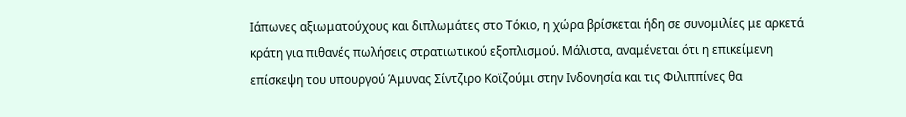Ιάπωνες αξιωματούχους και διπλωμάτες στο Τόκιο, η χώρα βρίσκεται ήδη σε συνομιλίες με αρκετά κράτη για πιθανές πωλήσεις στρατιωτικού εξοπλισμού. Μάλιστα, αναμένεται ότι η επικείμενη επίσκεψη του υπουργού Άμυνας Σίντζιρο Κοϊζούμι στην Ινδονησία και τις Φιλιππίνες θα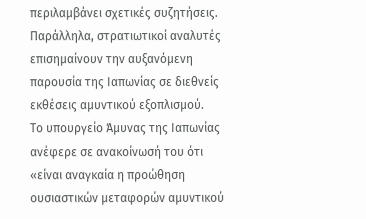περιλαμβάνει σχετικές συζητήσεις. Παράλληλα, στρατιωτικοί αναλυτές επισημαίνουν την αυξανόμενη παρουσία της Ιαπωνίας σε διεθνείς εκθέσεις αμυντικού εξοπλισμού.
Το υπουργείο Άμυνας της Ιαπωνίας ανέφερε σε ανακοίνωσή του ότι «είναι αναγκαία η προώθηση ουσιαστικών μεταφορών αμυντικού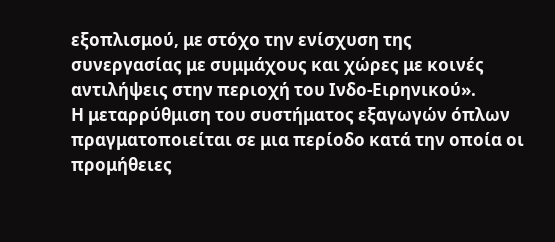εξοπλισμού, με στόχο την ενίσχυση της συνεργασίας με συμμάχους και χώρες με κοινές αντιλήψεις στην περιοχή του Ινδο-Ειρηνικού».
Η μεταρρύθμιση του συστήματος εξαγωγών όπλων πραγματοποιείται σε μια περίοδο κατά την οποία οι προμήθειες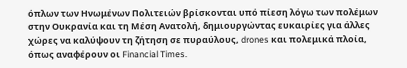όπλων των Ηνωμένων Πολιτειών βρίσκονται υπό πίεση λόγω των πολέμων στην Ουκρανία και τη Μέση Ανατολή, δημιουργώντας ευκαιρίες για άλλες χώρες να καλύψουν τη ζήτηση σε πυραύλους, drones και πολεμικά πλοία, όπως αναφέρουν οι Financial Times.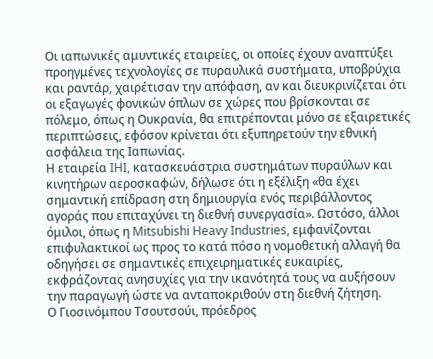Οι ιαπωνικές αμυντικές εταιρείες, οι οποίες έχουν αναπτύξει προηγμένες τεχνολογίες σε πυραυλικά συστήματα, υποβρύχια και ραντάρ, χαιρέτισαν την απόφαση, αν και διευκρινίζεται ότι οι εξαγωγές φονικών όπλων σε χώρες που βρίσκονται σε πόλεμο, όπως η Ουκρανία, θα επιτρέπονται μόνο σε εξαιρετικές περιπτώσεις, εφόσον κρίνεται ότι εξυπηρετούν την εθνική ασφάλεια της Ιαπωνίας.
Η εταιρεία IHI, κατασκευάστρια συστημάτων πυραύλων και κινητήρων αεροσκαφών, δήλωσε ότι η εξέλιξη «θα έχει σημαντική επίδραση στη δημιουργία ενός περιβάλλοντος αγοράς που επιταχύνει τη διεθνή συνεργασία». Ωστόσο, άλλοι όμιλοι, όπως η Mitsubishi Heavy Industries, εμφανίζονται επιφυλακτικοί ως προς το κατά πόσο η νομοθετική αλλαγή θα οδηγήσει σε σημαντικές επιχειρηματικές ευκαιρίες, εκφράζοντας ανησυχίες για την ικανότητά τους να αυξήσουν την παραγωγή ώστε να ανταποκριθούν στη διεθνή ζήτηση.
Ο Γιοσινόμπου Τσουτσούι, πρόεδρος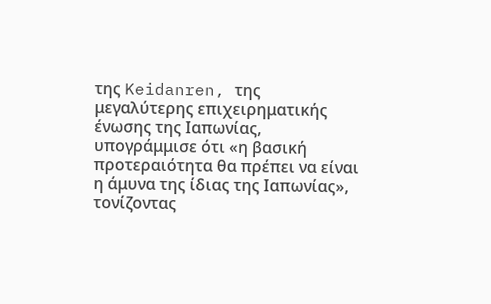της Keidanren, της μεγαλύτερης επιχειρηματικής ένωσης της Ιαπωνίας, υπογράμμισε ότι «η βασική προτεραιότητα θα πρέπει να είναι η άμυνα της ίδιας της Ιαπωνίας», τονίζοντας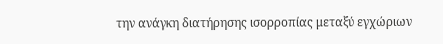την ανάγκη διατήρησης ισορροπίας μεταξύ εγχώριων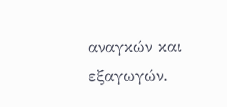αναγκών και εξαγωγών.